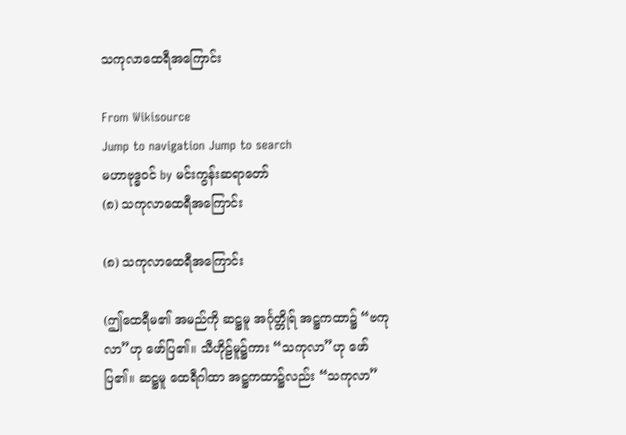သကုလာထေရီအကြောင်း

From Wikisource
Jump to navigation Jump to search
မဟာဗုဒ္ဓဝင် by မင်းကွန်းဆရာတော်
(၈) သကုလာထေရီအကြောင်း

(၈) သကုလာထေရီအကြောင်း

(ဤထေရီမ၏ အမည်ကို ဆဋ္ဌမူ အင်္ဂုတ္တိုရ် အဋ္ဌကထာ၌ “ဗကုလာ”ဟု ဖော်ပြ၏။ သီဟိုဠ်မူ၌ကား “သကုလာ”ဟု ဖော်ပြ၏။ ဆဋ္ဌမူ ထေရီဂါထာ အဋ္ဌကထာ၌လည်း “သကုလာ”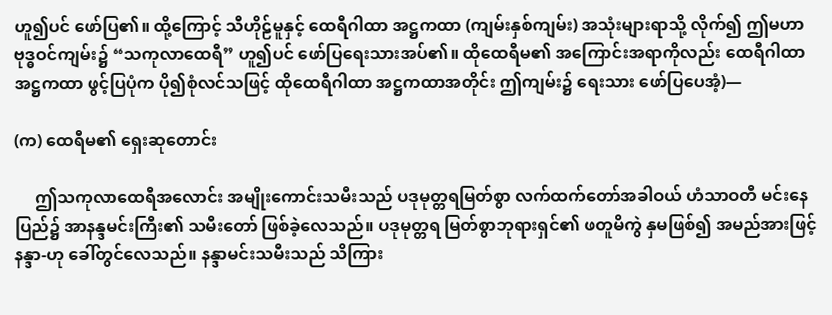ဟူ၍ပင် ဖော်ပြ၏။ ထို့ကြောင့် သီဟိုဠ်မူနှင့် ထေရီဂါထာ အဋ္ဌကထာ (ကျမ်းနှစ်ကျမ်း) အသုံးများရာသို့ လိုက်၍ ဤမဟာဗုဒ္ဓဝင်ကျမ်း၌ “သကုလာထေရီ” ဟူ၍ပင် ဖော်ပြရေးသားအပ်၏။ ထိုထေရီမ၏ အကြောင်းအရာကိုလည်း ထေရီဂါထာ အဋ္ဌကထာ ဖွင့်ပြပုံက ပို၍စုံလင်သဖြင့် ထိုထေရီဂါထာ အဋ္ဌကထာအတိုင်း ဤကျမ်း၌ ရေးသား ဖော်ပြပေအံ့)—

(က) ထေရီမ၏ ရှေးဆုတောင်း

     ဤသကုလာထေရီအလောင်း အမျိုးကောင်းသမီးသည် ပဒုမုတ္တရမြတ်စွာ လက်ထက်တော်အခါဝယ် ဟံသာဝတီ မင်းနေပြည်၌ အာနန္ဒမင်းကြီး၏ သမီးတော် ဖြစ်ခဲ့လေသည်။ ပဒုမုတ္တရ မြတ်စွာဘုရားရှင်၏ ဖတူမိကွဲ နှမဖြစ်၍ အမည်အားဖြင့် နန္ဒာ-ဟု ခေါ်တွင်လေသည်။ နန္ဒာမင်းသမီးသည် သိကြား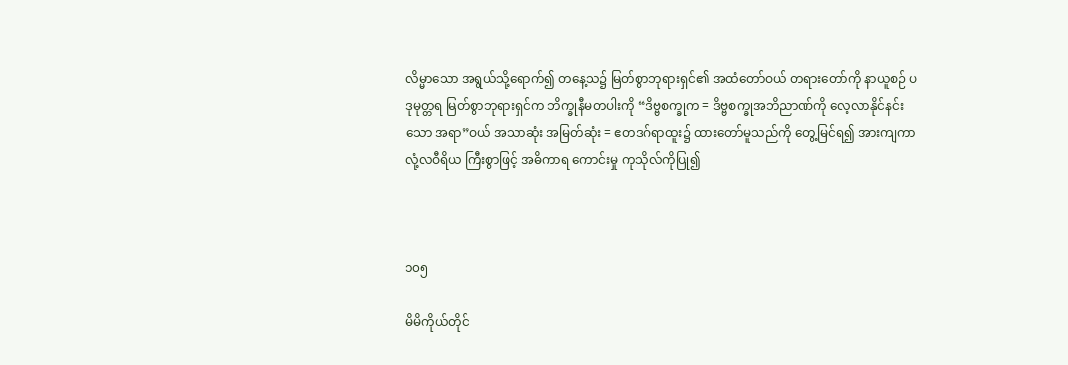လိမ္မာသော အရွယ်သို့ရောက်၍ တနေ့သ၌ မြတ်စွာဘုရားရှင်၏ အထံတော်ဝယ် တရားတော်ကို နာယူစဉ် ပဒုမုတ္တရ မြတ်စွာဘုရားရှင်က ဘိက္ခုနီမတပါးကို “ဒိဗ္ဗစက္ခုက = ဒိဗ္ဗစက္ခုအဘိညာဏ်ကို လေ့လာနိုင်နင်းသော အရာ”ဝယ် အသာဆုံး အမြတ်ဆုံး = ဧတဒဂ်ရာထူး၌ ထားတော်မူသည်ကို တွေ့မြင်ရ၍ အားကျကာ လုံ့လဝီရိယ ကြီးစွာဖြင့် အဓိကာရ ကောင်းမှု ကုသိုလ်ကိုပြု၍



၁၀၅

မိမိကိုယ်တိုင်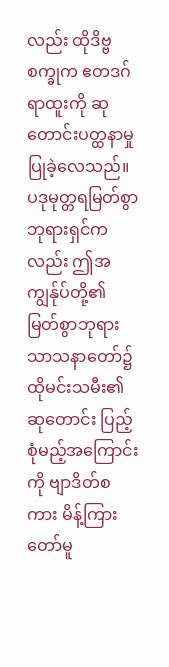လည်း ထိုဒိဗ္ဗစက္ခုက ဧတဒဂ်ရာထူးကို ဆုတောင်းပတ္ထနာမှု ပြုခဲ့လေသည်။ ပဒုမုတ္တရမြတ်စွာဘုရားရှင်ကလည်း ဤအကျွန်ုပ်တို့၏ မြတ်စွာဘုရား သာသနာတော်၌ ထိုမင်းသမီး၏ဆုတောင်း ပြည့်စုံမည့်အကြောင်းကို ဗျာဒိတ်စကား မိန့်ကြားတော်မူ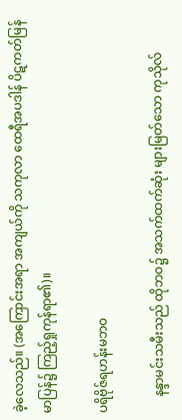ခဲ့လေသည်။ (အကြောင်းအရာ အကျယ်ကို သကုလာ ထေရီအပဒါန် ပိဋကတ်မြန်မာပြန်၌ ကြည့်ရှုကုန်ရာ၏)။

ပရိဗိုဇ်ရဟန်းမဘဝ

     နန္ဒာမင်းသမီးသည် ထိုဘဝ၌ အသက်ထက်ဆုံး များမြတ်သော ကုသိုလ်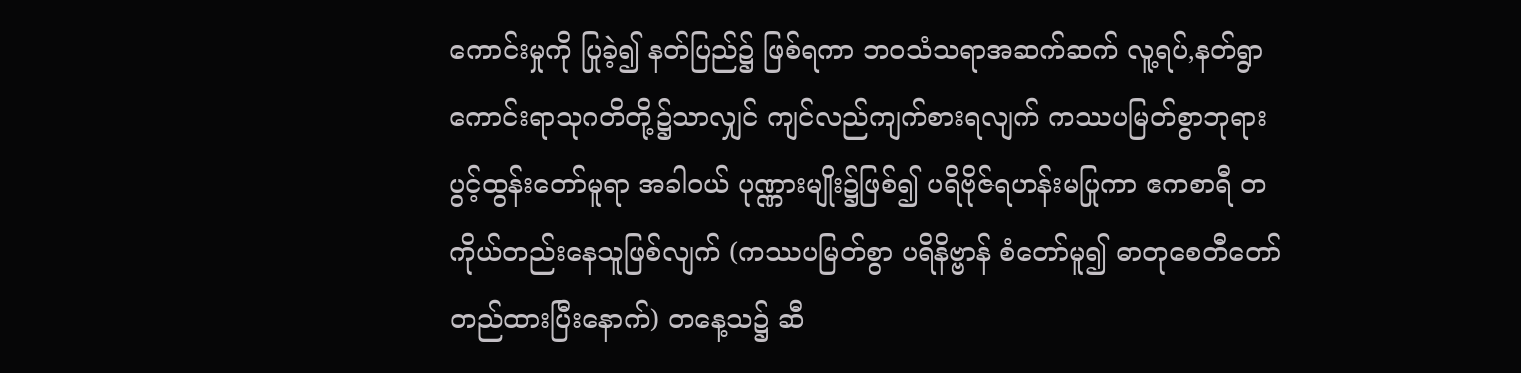ကောင်းမှုကို ပြုခဲ့၍ နတ်ပြည်၌ ဖြစ်ရကာ ဘဝသံသရာအဆက်ဆက် လူ့ရပ်,နတ်ရွာ ကောင်းရာသုဂတိတို့၌သာလျှင် ကျင်လည်ကျက်စားရလျက် ကဿပမြတ်စွာဘုရား ပွင့်ထွန်းတော်မူရာ အခါဝယ် ပုဏ္ဏားမျိုး၌ဖြစ်၍ ပရိဗိုဇ်ရဟန်းမပြုကာ ဧကစာရီ တကိုယ်တည်းနေသူဖြစ်လျက် (ကဿပမြတ်စွာ ပရိနိဗ္ဗာန် စံတော်မူ၍ ဓာတုစေတီတော် တည်ထားပြီးနောက်) တနေ့သ၌ ဆီ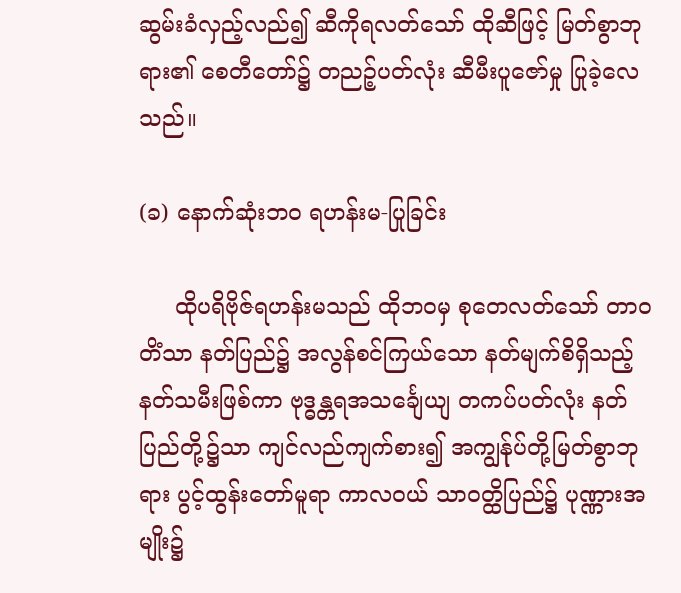ဆွမ်းခံလှည့်လည်၍ ဆီကိုရလတ်သော် ထိုဆီဖြင့် မြတ်စွာဘုရား၏ စေတီတော်၌ တညဉ့်ပတ်လုံး ဆီမီးပူဇော်မှု ပြုခဲ့လေသည်။

(ခ) နောက်ဆုံးဘဝ ရဟန်းမ-ပြုခြင်း

     ထိုပရိဗိုဇ်ရဟန်းမသည် ထိုဘဝမှ စုတေလတ်သော် တာဝတိံသာ နတ်ပြည်၌ အလွန်စင်ကြယ်သော နတ်မျက်စိရှိသည့် နတ်သမီးဖြစ်ကာ ဗုဒ္ဓန္တရအသင်္ချေယျ တကပ်ပတ်လုံး နတ်ပြည်တို့၌သာ ကျင်လည်ကျက်စား၍ အကျွန်ုပ်တို့မြတ်စွာဘုရား ပွင့်ထွန်းတော်မူရာ ကာလဝယ် သာဝတ္ထိပြည်၌ ပုဏ္ဏားအမျိုး၌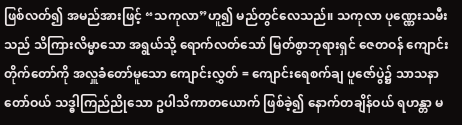ဖြစ်လတ်၍ အမည်အားဖြင့် “သကုလာ”ဟူ၍ မည်တွင်လေသည်။ သကုလာ ပုဏ္ဏေးသမီးသည် သိကြားလိမ္မာသော အရွယ်သို့ ရောက်လတ်သော် မြတ်စွာဘုရားရှင် ဇေတဝန် ကျောင်းတိုက်တော်ကို အလှူခံတော်မူသော ကျောင်းလွှတ် = ကျောင်းရေစက်ချ ပူဇော်ပွဲ၌ သာသနာတော်ဝယ် သဒ္ဓါကြည်ညိုသော ဥပါသိကာတယောက် ဖြစ်ခဲ့၍ နောက်တချိန်ဝယ် ရဟန္တာ မ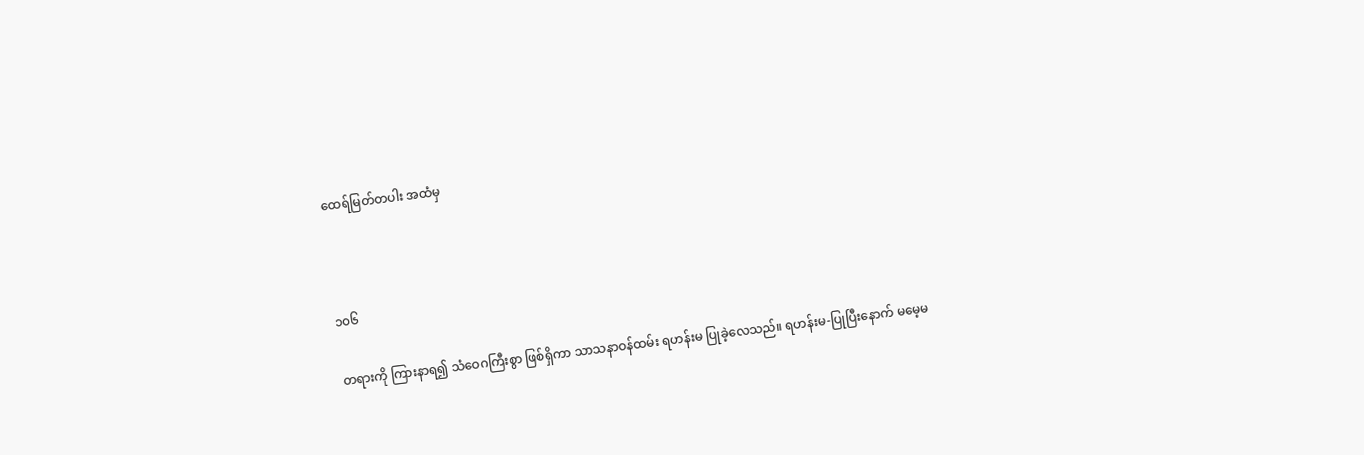ထေရ်မြတ်တပါး အထံမှ



၁၀၆

တရားကို ကြားနာရ၍ သံဝေဂကြီးစွာ ဖြစ်ရှိကာ သာသနာဝန်ထမ်း ရဟန်းမ ပြုခဲ့လေသည်။ ရဟန်းမ-ပြုပြီးနောက် မမေ့မ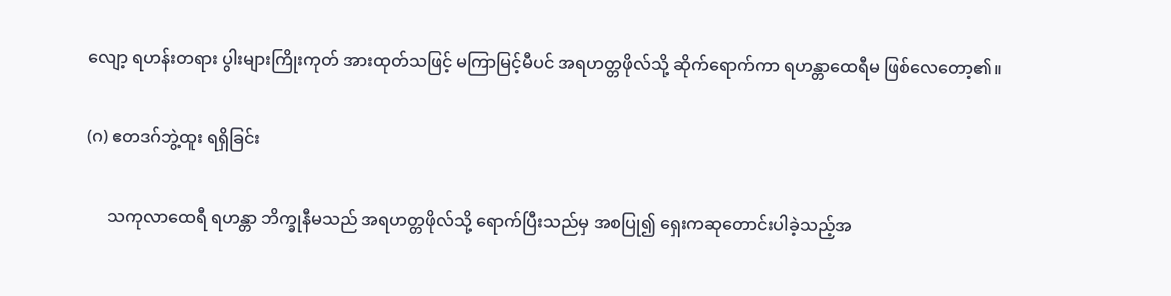လျော့ ရဟန်းတရား ပွါးများကြိုးကုတ် အားထုတ်သဖြင့် မကြာမြင့်မီပင် အရဟတ္တဖိုလ်သို့ ဆိုက်ရောက်ကာ ရဟန္တာထေရီမ ဖြစ်လေတော့၏။

(ဂ) ဧတဒဂ်ဘွဲ့ထူး ရရှိခြင်း

     သကုလာထေရီ ရဟန္တာ ဘိက္ခုနီမသည် အရဟတ္တဖိုလ်သို့ ရောက်ပြီးသည်မှ အစပြု၍ ရှေးကဆုတောင်းပါခဲ့သည့်အ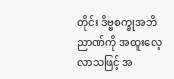တိုင်း ဒိဗ္ဗစက္ခုအဘိညာဏ်ကို အထူးလေ့လာသဖြင့် အ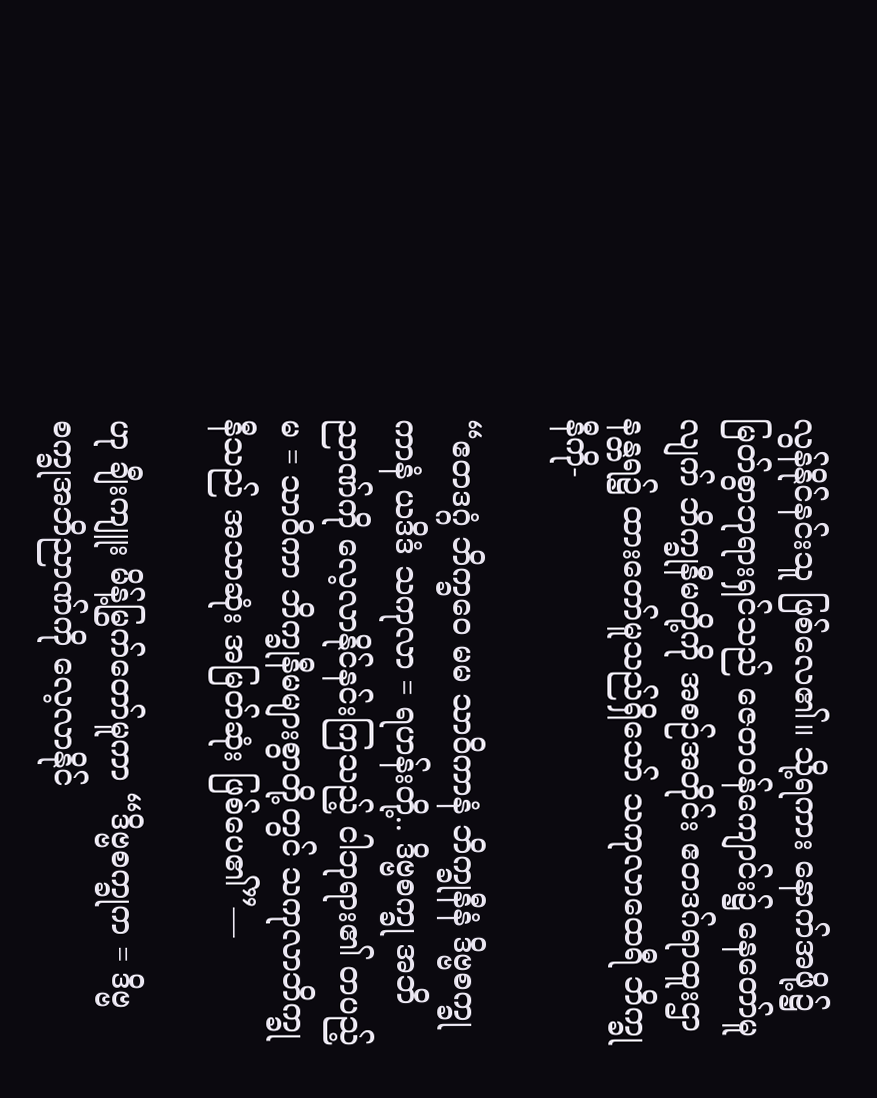လွန်နိုင်နင်းသူ ဖြစ်လေ၏။ သို့ရကား နောက်အဖို့၌ မြတ်စွာဘုရားရှင်သည် ဇေတဝန်ကျောင်း၌ နေတော်မူလျက် ဘိက္ခုနီမတို့ကို အစဉ်အတိုင်း ဧတဒဂ်ရာထူးဌာနန္တရ၌ ထားတော်မူသည်ရှိသော် သကုလာထေရီ ဘိက္ခုနီကို-

“ဧတဒဂ္ဂံ ဘိက္ခဝေ မမ သာဝိကာနံ ဘိက္ခုနီနံ ဒိဗ္ဗစက္ခုကာနံ ယဒိဒံ သကုလာ = ရဟန်းတို့.. ဒိဗ္ဗစက္ခု အဘိညာဏ်ကို လေ့လာနိုင်နင်းကြသည့် ငါဘုရား၏ တပည့်မ = သာဝိကာ ဘိက္ခုနီမများစွာတို့တွင် သကုလာဘိက္ခုနီသည် အသာဆုံး အမြတ်ဆုံး ဖြစ်ပေ၏”—

ဟု ချီးကျူး မိန့်မြွက်တော်မူကာ “ဒိဗ္ဗစက္ခုက = ဒိဗ္ဗစက္ခုအဘိညာဏ်ကို လေ့လာနိုင်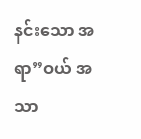နင်းသော အရာ”ဝယ် အသာ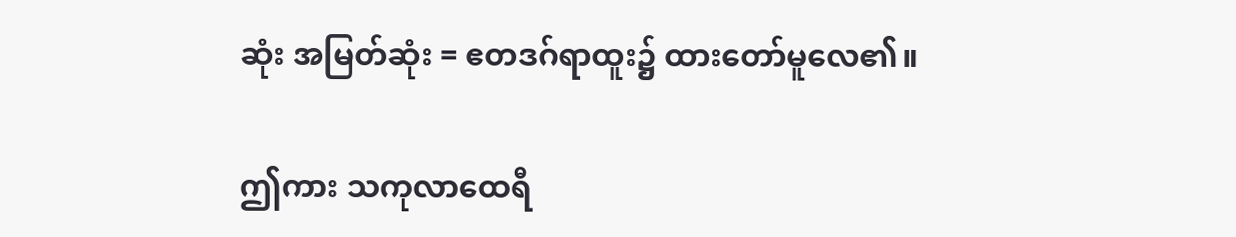ဆုံး အမြတ်ဆုံး = ဧတဒဂ်ရာထူး၌ ထားတော်မူလေ၏။

ဤကား သကုလာထေရီ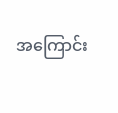အကြောင်း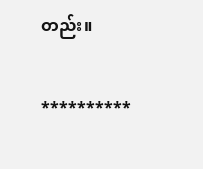တည်း။

**********